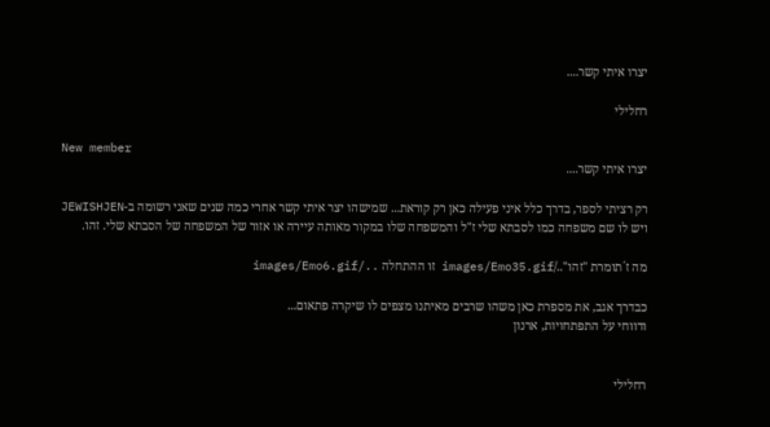יצרו איתי קשר....

רחלילי

New member
יצרו איתי קשר....

רק רציתי לספר, בדרך כלל איני פעילה כאן רק קוראת... שמישהו יצר איתי קשר אחרי כמה שנים שאני רשומה ב-JEWISHJEN ויש לו שם משפחה כמו לסבתא שלי ז"ל והמשפחה שלו במקור מאותה עיירה או אזור של המשפחה של הסבתא שלי. זהו.

מה ז´תומרת "זהו"../images/Emo35.gif זו ההתחלה ../images/Emo6.gif

כבדרך אגב, את מספרת כאן משהו שרבים מאיתנו מצפים לו שיקרה פתאום...
ודווחי על התפתחויות, ארנון


רחלילי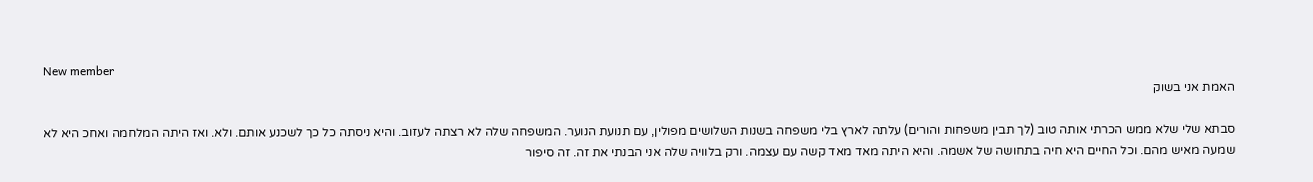New member
האמת אני בשוק

סבתא שלי שלא ממש הכרתי אותה טוב (לך תבין משפחות והורים) עלתה לארץ בלי משפחה בשנות השלושים מפולין, עם תנועת הנוער. המשפחה שלה לא רצתה לעזוב. והיא ניסתה כל כך לשכנע אותם. ולא. ואז היתה המלחמה ואחכ היא לא שמעה מאיש מהם. וכל החיים היא חיה בתחושה של אשמה. והיא היתה מאד מאד קשה עם עצמה. ורק בלוויה שלה אני הבנתי את זה. זה סיפור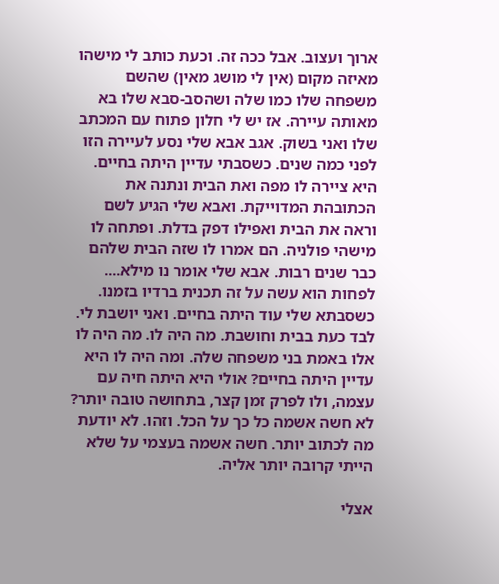ארוך ועצוב. אבל ככה זה. וכעת כותב לי מישהו מאיזה מקום (אין לי מושג מאין) שהשם משפחה שלו כמו שלה ושהסב-סבא שלו בא מאותה עיירה. אז יש לי חלון פתוח עם המכתב שלו ואני בשוק. אגב אבא שלי נסע לעיירה הזו לפני כמה שנים. כשסבתי עדיין היתה בחיים. היא ציירה לו מפה ואת הבית ונתנה את הכתובהת המדוייקת. ואבא שלי הגיע לשם וראה את הבית ואפילו דפק בדלת. ופתחה לו מישהי פולניה. הם אמרו לו שזה הבית שלהם כבר שנים רבות. אבא שלי אומר נו מילא.... לפחות הוא עשה על זה תכנית ברדיו בזמנו. כשסבתא שלי עוד היתה בחיים. ואני יושבת לי. לבד כעת בבית וחושבת. מה היה לו. מה היה לו אלו באמת בני משפחה שלה. ומה היה לו היא עדיין היתה בחיים? אולי היא היתה חיה עם עצמה, ולו לפרק זמן קצר, בתחושה טובה יותר? לא חשה אשמה כל כך על הכל. וזהו. לא יודעת מה לכתוב יותר. חשה אשמה בעצמי על שלא הייתי קרובה יותר אליה.

אצלי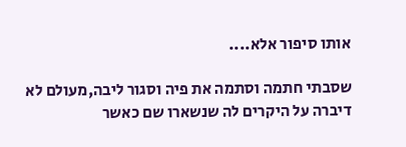אותו סיפור אלא....

שסבתי חתמה וסתמה את פיה וסגור ליבה,מעולם לא דיברה על היקרים לה שנשארו שם כאשר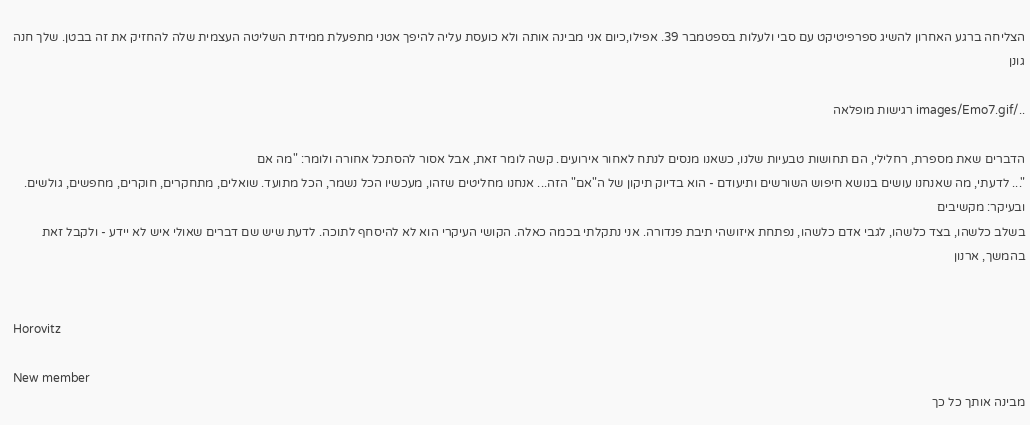הצליחה ברגע האחרון להשיג ספרפיטיקט עם סבי ולעלות בספטמבר 39. אפילו,כיום אני מבינה אותה ולא כועסת עליה להיפך אטני מתפעלת ממידת השליטה העצמית שלה להחזיק את זה בבטן. שלך חנה גונן

../images/Emo7.gif רגישות מופלאה

הדברים שאת מספרת, רחלילי, הם תחושות טבעיות שלנו, כשאנו מנסים לנתח לאחור אירועים. קשה לומר זאת, אבל אסור להסתכל אחורה ולומר: "מה אם
"... לדעתי, מה שאנחנו עושים בנושא חיפוש השורשים ותיעודם - הוא בדיוק תיקון של ה"אם" הזה... אנחנו מחליטים שזהו, מעכשיו הכל נשמר, הכל מתועד. שואלים, מתחקרים, חוקרים, מחפשים, גולשים. ובעיקר: מקשיבים
בשלב כלשהו, בצד כלשהו, לגבי אדם כלשהו, נפתחת איזושהי תיבת פנדורה. אני נתקלתי בכמה כאלה. הקושי העיקרי הוא לא להיסחף לתוכה. לדעת שיש שם דברים שאולי איש לא יידע - ולקבל זאת
בהמשך, ארנון


Horovitz

New member
מבינה אותך כל כך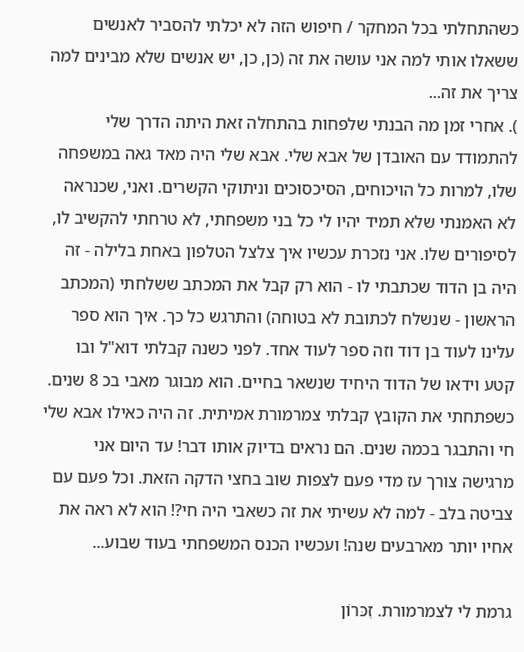כשהתחלתי בכל המחקר / חיפוש הזה לא יכלתי להסביר לאנשים ששאלו אותי למה אני עושה את זה (כן, כן, יש אנשים שלא מבינים למה צריך את זה...
). אחרי זמן מה הבנתי שלפחות בהתחלה זאת היתה הדרך שלי להתמודד עם האובדן של אבא שלי. אבא שלי היה מאד גאה במשפחה שלו, למרות כל הויכוחים, הסיכסוכים וניתוקי הקשרים. ואני, שכנראה לא האמנתי שלא תמיד יהיו לי כל בני משפחתי, לא טרחתי להקשיב לו, לסיפורים שלו. אני נזכרת עכשיו איך צלצל הטלפון באחת בלילה - זה היה בן הדוד שכתבתי לו - הוא רק קבל את המכתב ששלחתי (המכתב הראשון - שנשלח לכתובת לא בטוחה) והתרגש כל כך. איך הוא ספר עלינו לעוד בן דוד וזה ספר לעוד אחד. לפני כשנה קבלתי דוא"ל ובו קטע וידאו של הדוד היחיד שנשאר בחיים. הוא מבוגר מאבי בכ 8 שנים. כשפתחתי את הקובץ קבלתי צמרמורת אמיתית. זה היה כאילו אבא שלי חי והתבגר בכמה שנים. הם נראים בדיוק אותו דבר! עד היום אני מרגישה צורך עז מדי פעם לצפות שוב בחצי הדקה הזאת. וכל פעם עם צביטה בלב - למה לא עשיתי את זה כשאבי היה חי?! הוא לא ראה את אחיו יותר מארבעים שנה! ועכשיו הכנס המשפחתי בעוד שבוע...

גרמת לי לצמרמורת. זִכּרוֹן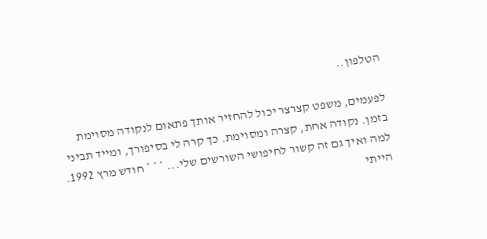הטלפון..

לפעמים, משפט קצרצר יכול להחזיר אותך פתאום לנקודה מסוימת בזמן. נקודה אחת, קצרה ומסוימת. כך קרה לי בסיפורך, ומייד תביני למה ואיך גם זה קשור לחיפושי השורשים שלי... * * * חודש מרץ 1992. הייתי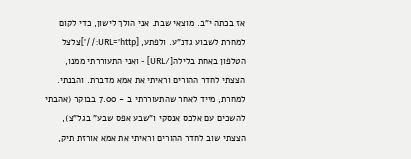אז בכתה י"ב. מוצאי שבת. אני הולך לישון, כדי לקום למחרת לשבוע גדנ"ע. ולפתע, [URL='http://']צלצל הטלפון באחת בלילה[/URL] - ואני התעוררתי ממנו, הצצתי לחדר ההורים וראיתי את אמא מדברת. והבנתי. למחרת, מייד לאחר שהתעוררתי ב - 7.00 בבוקר (אהבתי להשכים עם אלכס אנסקי ו"שבע אפס שבע" בגל"צ), הצצתי שוב לחדר ההורים וראיתי את אמא אורזת תיק,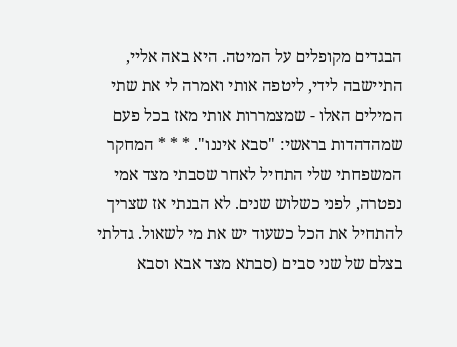הבגדים מקופלים על המיטה. היא באה אליי, התיישבה לידי, ליטפה אותי ואמרה לי את שתי המילים האלו - שמצמררות אותי מאז בכל פעם שמהדהדות בראשי: "סבא איננו". * * * המחקר המשפחתי שלי התחיל לאחר שסבתי מצד אמי נפטרה, לפני כשלוש שנים. לא הבנתי אז שצריך להתחיל את הכל כשעוד יש את מי לשאול. גדלתי בצלם של שני סבים (סבתא מצד אבא וסבא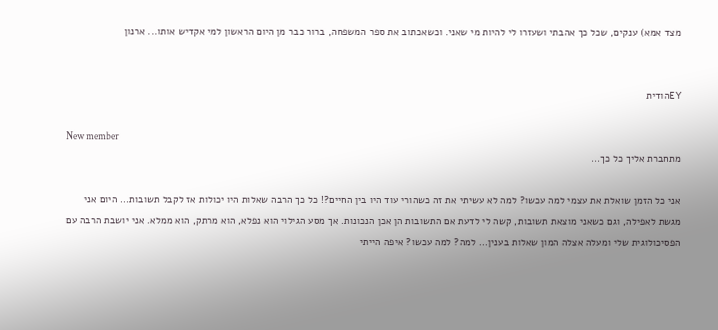מצד אמא) ענקים, שכל כך אהבתי ושעזרו לי להיות מי שאני. וכשאכתוב את ספר המשפחה, ברור כבר מן היום הראשון למי אקדיש אותו... ארנון


EYהודית

New member
מתחברת אליך כל כך...

אני כל הזמן שואלת את עצמי למה עכשו? למה לא עשיתי את זה כשהורי עוד היו בין החיים?! כל כך הרבה שאלות היו יכולות אז לקבל תשובות... היום אני מגשת לאפילה, וגם כשאני מוצאת תשובות, קשה לי לדעת אם התשובות הן אכן הנכונות. אך מסע הגילוי הוא נפלא, הוא מרתק, הוא ממלא. אני יושבת הרבה עם הפסיכולוגית שלי ומעלה אצלה המון שאלות בענין... למה? למה עכשו? איפה הייתי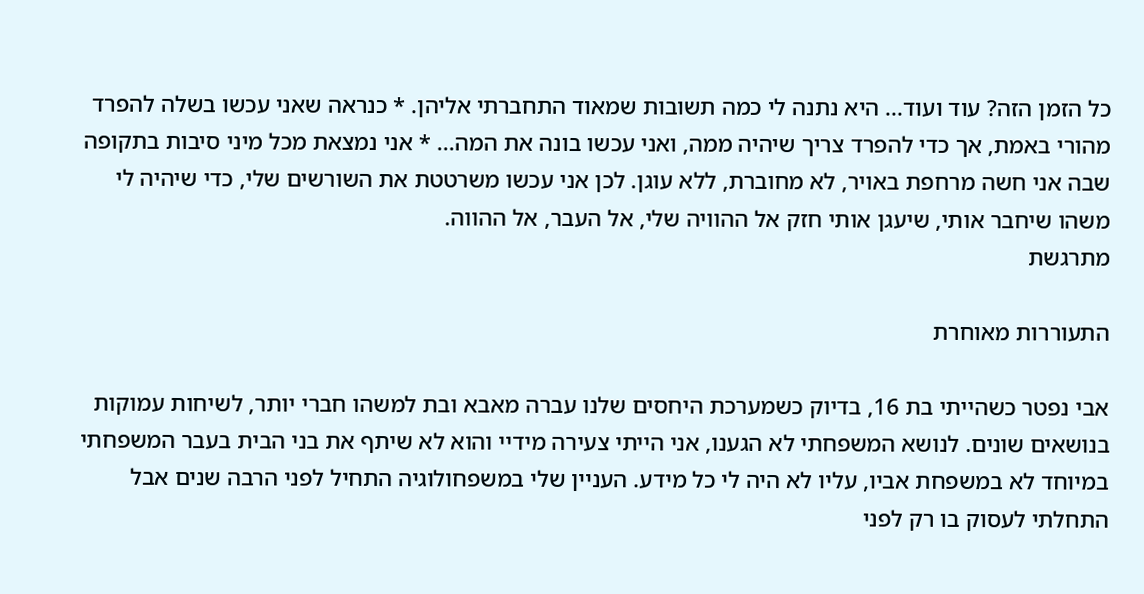כל הזמן הזה? עוד ועוד... היא נתנה לי כמה תשובות שמאוד התחברתי אליהן. * כנראה שאני עכשו בשלה להפרד מהורי באמת, אך כדי להפרד צריך שיהיה ממה, ואני עכשו בונה את המה... * אני נמצאת מכל מיני סיבות בתקופה שבה אני חשה מרחפת באויר, לא מחוברת, ללא עוגן. לכן אני עכשו משרטטת את השורשים שלי, כדי שיהיה לי משהו שיחבר אותי, שיעגן אותי חזק אל ההוויה שלי, אל העבר, אל ההווה.
מתרגשת

התעוררות מאוחרת

אבי נפטר כשהייתי בת 16, בדיוק כשמערכת היחסים שלנו עברה מאבא ובת למשהו חברי יותר, לשיחות עמוקות בנושאים שונים. לנושא המשפחתי לא הגענו, אני הייתי צעירה מידיי והוא לא שיתף את בני הבית בעבר המשפחתי במיוחד לא במשפחת אביו, עליו לא היה לי כל מידע. העניין שלי במשפחולוגיה התחיל לפני הרבה שנים אבל התחלתי לעסוק בו רק לפני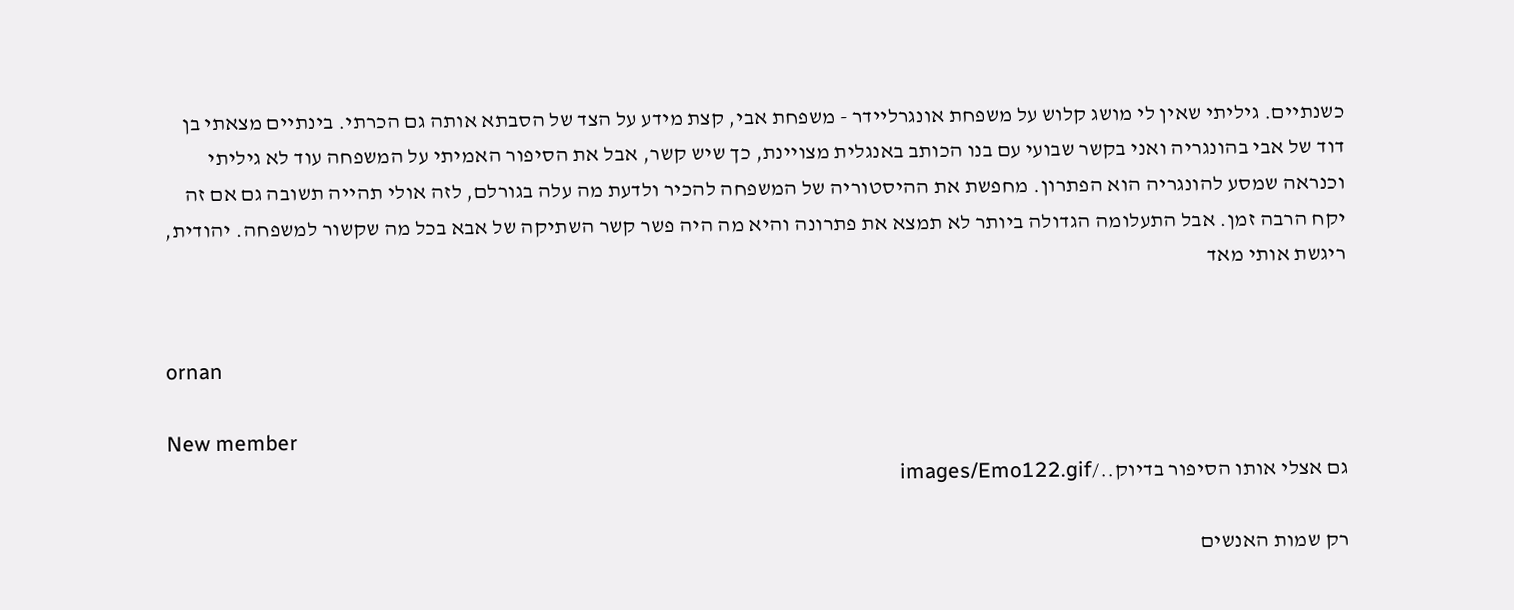כשנתיים. גיליתי שאין לי מושג קלוש על משפחת אונגרליידר - משפחת אבי, קצת מידע על הצד של הסבתא אותה גם הכרתי. בינתיים מצאתי בן דוד של אבי בהונגריה ואני בקשר שבועי עם בנו הכותב באנגלית מצויינת, כך שיש קשר, אבל את הסיפור האמיתי על המשפחה עוד לא גיליתי וכנראה שמסע להונגריה הוא הפתרון. מחפשת את ההיסטוריה של המשפחה להכיר ולדעת מה עלה בגורלם, לזה אולי תהייה תשובה גם אם זה יקח הרבה זמן. אבל התעלומה הגדולה ביותר לא תמצא את פתרונה והיא מה היה פשר קשר השתיקה של אבא בכל מה שקשור למשפחה. יהודית, ריגשת אותי מאד


ornan

New member
גם אצלי אותו הסיפור בדיוק../images/Emo122.gif

רק שמות האנשים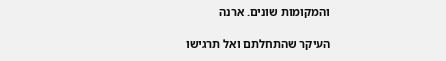והמקומות שונים. ארנה

העיקר שהתחלתם ואל תרגישו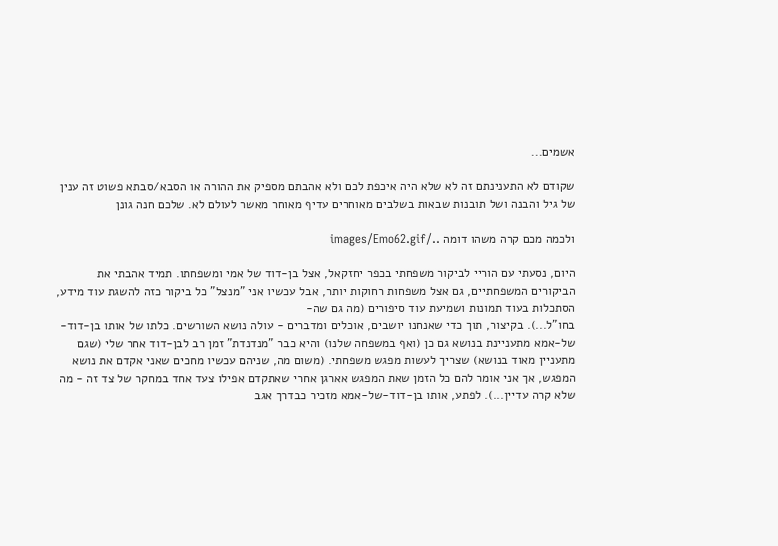אשמים...

שקודם לא התענינתם זה לא שלא היה איכפת לכם ולא אהבתם מספיק את ההורה או הסבא/סבתא פשוט זה ענין של גיל והבנה ושל תובנות שבאות בשלבים מאוחרים עדיף מאוחר מאשר לעולם לא. שלכם חנה גונן

ולכמה מכם קרה משהו דומה ../images/Emo62.gif

היום, נסעתי עם הוריי לביקור משפחתי בכפר יחזקאל, אצל בן-דוד של אמי ומשפחתו. תמיד אהבתי את הביקורים המשפחתיים, גם אצל משפחות רחוקות יותר, אבל עכשיו אני "מנצל" כל ביקור כזה להשגת עוד מידע, הסתכלות בעוד תמונות ושמיעת עוד סיפורים (מה גם שה-
בחו"ל...). בקיצור, תוך כדי שאנחנו יושבים, אוכלים ומדברים - עולה נושא השורשים. כלתו של אותו בן-דוד-של-אמא מתעניינת בנושא גם כן (ואף במשפחה שלנו) והיא כבר "מנדנדת" זמן רב לבן-דוד אחר שלי (שגם מתעניין מאוד בנושא) שצריך לעשות מפגש משפחתי. (משום מה, שניהם עכשיו מחכים שאני אקדם את נושא המפגש, אך אני אומר להם כל הזמן שאת המפגש אארגן אחרי שאתקדם אפילו צעד אחד במחקר של צד זה - מה שלא קרה עדיין...). לפתע, אותו בן-דוד-של-אמא מזכיר כבדרך אגב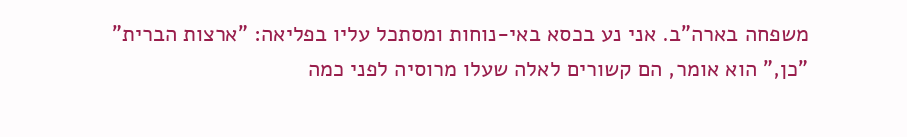משפחה בארה"ב. אני נע בכסא באי-נוחות ומסתכל עליו בפליאה: "ארצות הברית"
"כן," הוא אומר, הם קשורים לאלה שעלו מרוסיה לפני כמה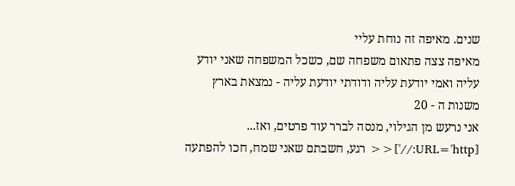שנים. מאיפה זה נוחת עליי
מאיפה צצה פתאום משפחה שם, כשכל המשפחה שאני יודע עליה ואמי יודעת עליה ודודתי יודעת עליה - נמצאת בארץ משנות ה - 20
אני נרעש מן הגילוי, מנסה לברר עוד פרטים, ואז... [URL='http://']<< רגע, חשבתם שאני שמח, חכו להפתעה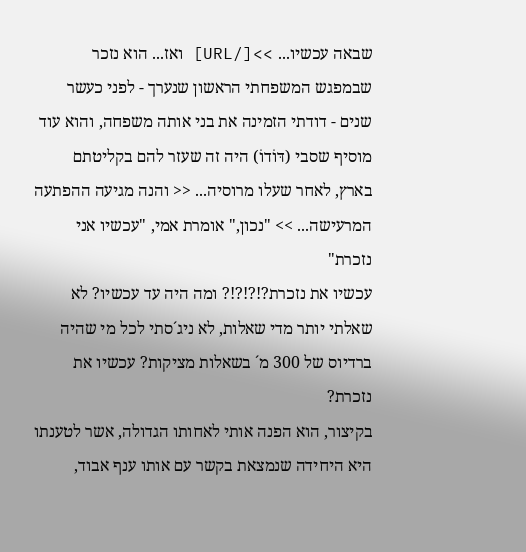שבאה עכשיו... >>[/URL] ואז... הוא נזכר שבמפגש המשפחתי הראשון שנערך - לפני כעשר שנים - דודתי הזמינה את בני אותה משפחה, והוא עוד מוסיף שסבי (דּוֹדוֹ) היה זה שעזר להם בקליטתם בארץ, לאחר שעלו מרוסיה... << והנה מגיעה ההפתעה המרעישה... >> "נכון," אומרת אמי, "עכשיו אני נזכרת"
עכשיו את נזכרת?!?!?!? ומה היה עד עכשיו? לא שאלתי יותר מדי שאלות, לא ניג´סתי לכל מי שהיה ברדיוס של 300 מ´ בשאלות מציקות? עכשיו את נזכרת?
בקיצור, הוא הפנה אותי לאחותו הגדולה, אשר לטענתו היא היחידה שנמצאת בקשר עם אותו ענף אבוד,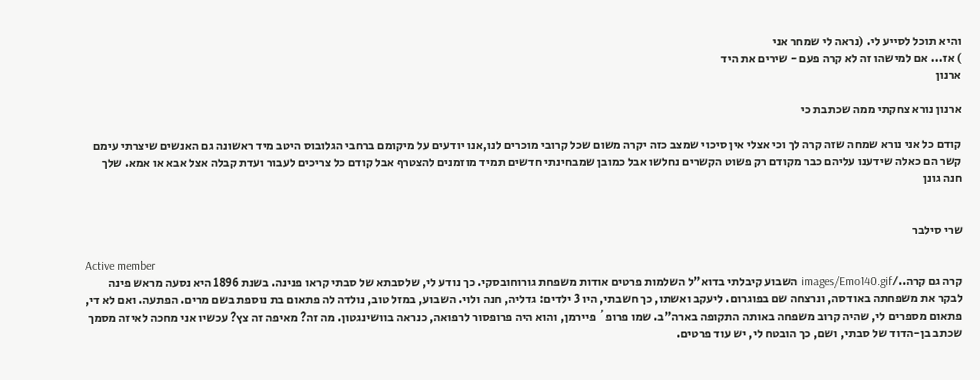והיא תוכל לסייע לי. (נראה לי שמחר אני
) אז... אם למישהו זה לא קרה פעם - שירים את היד
ארנון

ארנון נורא צחקתי ממה שכתבת כי

קודם כל אני נורא שמחה שזה קרה לך וכי אצלי אין סיכוי שמצב כזה יקרה משום שכל קרובי מוכרים לנו,אנו יודעים על מיקומם ברחבי הגלובוס היטב מיד ראשונה גם האנשים שיצרתי עימם קשר הם כאלה שידענו עליהם כבר מקודם רק פשוט הקשרים נחלשו אבל כמובן שמבחינתי חדשים תמיד מוזמנים להצטרף אבל קודם כל צריכים לעבור ועדת קבלה אצל אבא או אמא. שלך חנה גונן


שרי סילבר

Active member
קרה גם קרה../images/Emo140.gif השבוע קיבלתי בדוא"ל השלמות פרטים אודות משפחת גורוחובסקי. כך נודע לי, שלסבתא של סבתי קראו פנינה. בשנת 1896 היא נסעה מראש פינה לבקר את משפחתה באודסה, ונרצחה שם בפוגרום. ליעקב ואשתו, כך חשבתי, היו 3 ילדים: גדליה, חנה ולוי. השבוע, במזל טוב, נולדה לה פתאום בת נוספת בשם מרים. הפתעה. ואם לא די, פתאום מספרים לי, שהיה קרוב משפחה באותה התקופה בארה"ב. שמו פרופ´ פיירמן, והוא היה פרופסור לרפואה, כנראה בוושינגטון. מה זה? מאיפה זה צץ? עכשיו אני מחכה לאיזה מסמך שכתב בן-הדוד של סבתי, ושם, כך הובטח לי, יש עוד פרטים.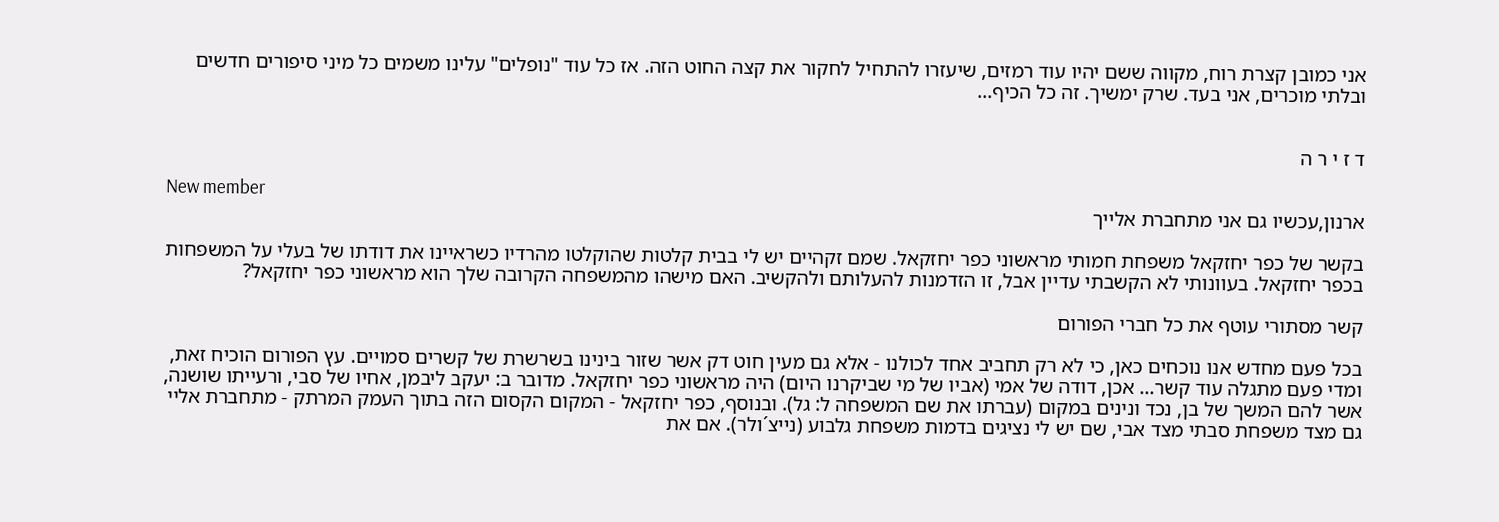אני כמובן קצרת רוח, מקווה ששם יהיו עוד רמזים, שיעזרו להתחיל לחקור את קצה החוט הזה. אז כל עוד "נופלים" עלינו משמים כל מיני סיפורים חדשים ובלתי מוכרים, אני בעד. שרק ימשיך. זה כל הכיף...


ד ז י ר ה

New member
ארנון,עכשיו גם אני מתחברת אלייך

בקשר של כפר יחזקאל משפחת חמותי מראשוני כפר יחזקאל. שמם זקהיים יש לי בבית קלטות שהוקלטו מהרדיו כשראיינו את דודתו של בעלי על המשפחות בכפר יחזקאל. בעוונותי לא הקשבתי עדיין אבל, זו הזדמנות להעלותם ולהקשיב. האם מישהו מהמשפחה הקרובה שלך הוא מראשוני כפר יחזקאל?

קשר מסתורי עוטף את כל חברי הפורום

בכל פעם מחדש אנו נוכחים כאן, כי לא רק תחביב אחד לכולנו - אלא גם מעין חוט דק אשר שזור בינינו בשרשרת של קשרים סמויים. עץ הפורום הוכיח זאת, ומדי פעם מתגלה עוד קשר... אכן, דודה של אמי (אביו של מי שביקרנו היום) היה מראשוני כפר יחזקאל. מדובר ב: יעקב ליבמן, אחיו של סבי, ורעייתו שושנה, אשר להם המשך של בן, נכד ונינים במקום (עברתו את שם המשפחה ל: גל). ובנוסף, כפר יחזקאל - המקום הקסום הזה בתוך העמק המרתק - מתחברת אליי גם מצד משפחת סבתי מצד אבי, שם יש לי נציגים בדמות משפחת גלבוע (נייצ´ולר). אם את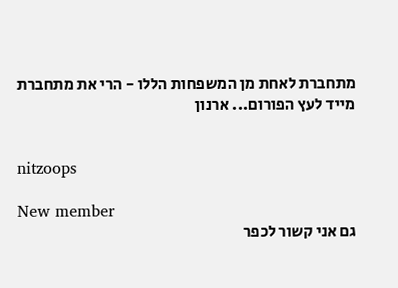מתחברת לאחת מן המשפחות הללו - הרי את מתחברת מייד לעץ הפורום... ארנון


nitzoops

New member
גם אני קשור לכפר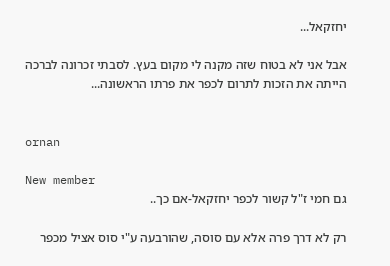יחזקאל...

אבל אני לא בטוח שזה מקנה לי מקום בעץ. לסבתי זכרונה לברכה הייתה את הזכות לתרום לכפר את פרתו הראשונה...


ornan

New member
גם חמי ז"ל קשור לכפר יחזקאל-אם כך..

רק לא דרך פרה אלא עם סוסה, שהורבעה ע"י סוס אציל מכפר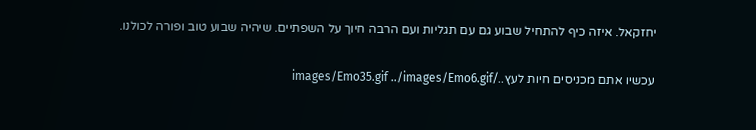יחזקאל. איזה כיף להתחיל שבוע גם עם תגליות ועם הרבה חיוך על השפתיים. שיהיה שבוע טוב ופורה לכולנו.

עכשיו אתם מכניסים חיות לעץ../images/Emo35.gif ../images/Emo6.gif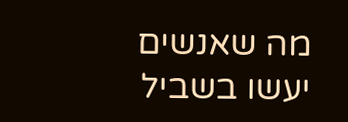מה שאנשים יעשו בשביל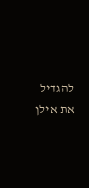להגדיל את אילן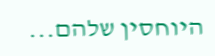היוחסין שלהם...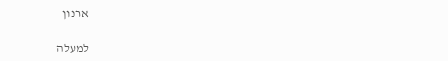ארנון

למעלה